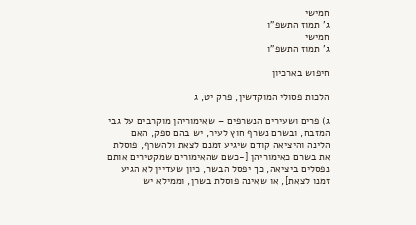חמישי
ג' תמוז התשפ"ו
חמישי
ג' תמוז התשפ"ו

חיפוש בארכיון

הלכות פסולי המוקדשין, פרק יט, ג

ג) פרים ושעירים הנשרפים – שאימוריהן מוקרבים על גבי המזבח, ובשרם נשרף חוץ לעיר, יש בהם ספק, האם הלינה והיציאה קודם שיגיע זמנם לצאת ולהשרף, פוסלת את בשרם כאימוריהן [-כשם שהאימורים שמקטירים אותם נפסלים ביציאה, כך יפסל הבשר, כיון שעדיין לא הגיע זמנו לצאת], או שאינה פוסלת בשרן, וממילא יש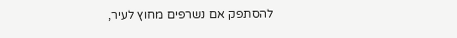להסתפק אם נשרפים מחוץ לעיר,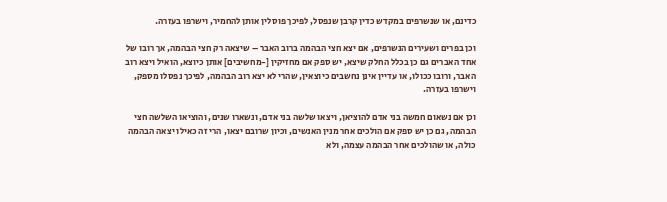כדינם, או שנשרפים במקדש כדין קרבן שנפסל, לפיכך פוסלין אותן להחמיר, וישרפו בעזרה.

וכן בפרים ושעירים הנשרפים, אם יצא חצי הבהמה ברוב האבר – שיצאה רק חצי הבהמה, אך רובו של אחד האברים גם כן בכלל החלק שיצא, יש ספק אם מחזיקין [-מחשיבים] אותן כיוצא, הואיל ויצא רוב האבר, ורובו ככולו, או עדיין אינן נחשבים כיוצאין, שהרי לא יצא רוב הבהמה, לפיכך נפסלו מספק, וישרפו בעזרה.

וכן אם נשאום חמשה בני אדם להוציאן, ויצאו שלשה בני אדם, ונשארו שנים, והוציאו השלשה חצי הבהמה, גם כן יש ספק אם הולכים אחר מנין האנשים, וכיון שרובם יצאו, הרי זה כאילו יצאה הבהמה כולה, או שהולכים אחר הבהמה עצמה, ולא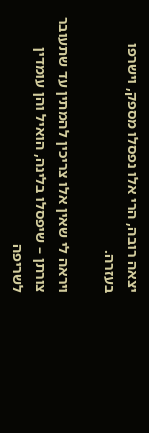יצאה רובה, הרי אלו נפסלו מספק, וישרפו בעזרה.

ויראה לי שאין אלו צריכין להמתין עד שתעובר צורתן – שיפסלו בלינה, הואיל והן עומדין לשריפה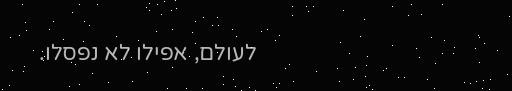לעולם, אפילו לא נפסלו.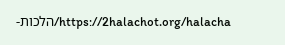https://2halachot.org/halacha/הלכות-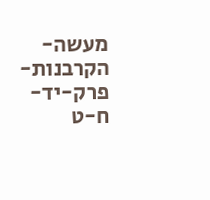מעשה-הקרבנות-פרק-יד-ח-ט